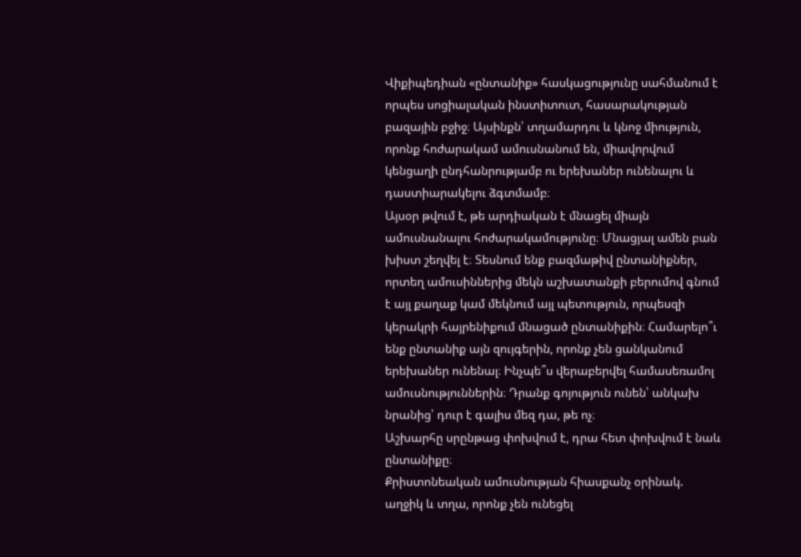Վիքիպեդիան «ընտանիք» հասկացությունը սահմանում է որպես սոցիալական ինստիտուտ, հասարակության բազային բջիջ։ Այսինքն՝ տղամարդու և կնոջ միություն, որոնք հոժարակամ ամուսնանում են, միավորվում կենցաղի ընդհանրությամբ ու երեխաներ ունենալու և դաստիարակելու ձգտմամբ։
Այսօր թվում է, թե արդիական է մնացել միայն ամուսնանալու հոժարակամությունը։ Մնացյալ ամեն բան խիստ շեղվել է։ Տեսնում ենք բազմաթիվ ընտանիքներ, որտեղ ամուսիններից մեկն աշխատանքի բերումով գնում է այլ քաղաք կամ մեկնում այլ պետություն, որպեսզի կերակրի հայրենիքում մնացած ընտանիքին։ Համարելո՞ւ ենք ընտանիք այն զույգերին, որոնք չեն ցանկանում երեխաներ ունենալ։ Ինչպե՞ս վերաբերվել համասեռամոլ ամուսնություններին։ Դրանք գոյություն ունեն՝ անկախ նրանից՝ դուր է գալիս մեզ դա, թե ոչ։
Աշխարհը սրընթաց փոխվում է, դրա հետ փոխվում է նաև ընտանիքը։
Քրիստոնեական ամուսնության հիասքանչ օրինակ. աղջիկ և տղա, որոնք չեն ունեցել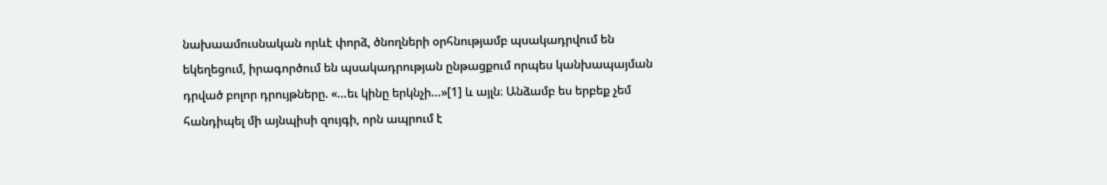նախաամուսնական որևէ փորձ, ծնողների օրհնությամբ պսակադրվում են եկեղեցում, իրագործում են պսակադրության ընթացքում որպես կանխապայման դրված բոլոր դրույթները. «…եւ կինը երկնչի…»[1] և այլն։ Անձամբ ես երբեք չեմ հանդիպել մի այնպիսի զույգի, որն ապրում է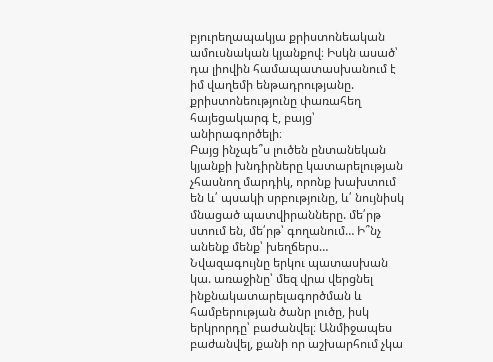բյուրեղապակյա քրիստոնեական ամուսնական կյանքով։ Իսկն ասած՝ դա լիովին համապատասխանում է իմ վաղեմի ենթադրությանը. քրիստոնեությունը փառահեղ հայեցակարգ է, բայց՝ անիրագործելի։
Բայց ինչպե՞ս լուծեն ընտանեկան կյանքի խնդիրները կատարելության չհասնող մարդիկ, որոնք խախտում են և՛ պսակի սրբությունը, և՛ նույնիսկ մնացած պատվիրանները. մե՛րթ ստում են, մե՛րթ՝ գողանում… Ի՞նչ անենք մենք՝ խեղճերս… Նվազագույնը երկու պատասխան կա. առաջինը՝ մեզ վրա վերցնել ինքնակատարելագործման և համբերության ծանր լուծը, իսկ երկրորդը՝ բաժանվել։ Անմիջապես բաժանվել, քանի որ աշխարհում չկա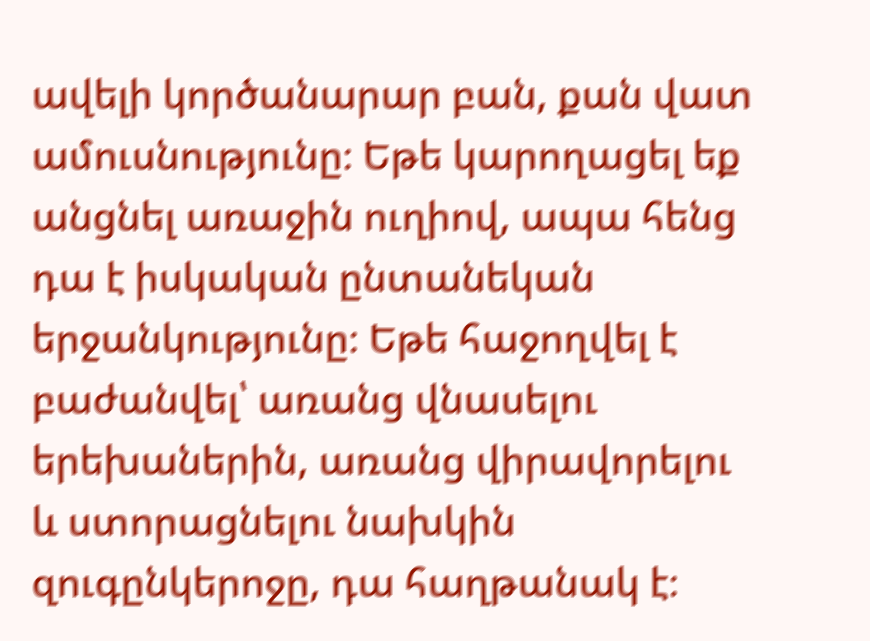ավելի կործանարար բան, քան վատ ամուսնությունը։ Եթե կարողացել եք անցնել առաջին ուղիով, ապա հենց դա է իսկական ընտանեկան երջանկությունը։ Եթե հաջողվել է բաժանվել՝ առանց վնասելու երեխաներին, առանց վիրավորելու և ստորացնելու նախկին զուգընկերոջը, դա հաղթանակ է։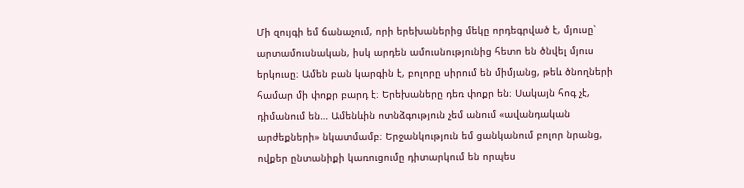Մի զույգի եմ ճանաչում, որի երեխաներից մեկը որդեգրված է, մյուսը՝ արտամուսնական, իսկ արդեն ամուսնությունից հետո են ծնվել մյուս երկուսը։ Ամեն բան կարգին է, բոլորը սիրում են միմյանց, թեև ծնողների համար մի փոքր բարդ է։ Երեխաները դեռ փոքր են։ Սակայն հոգ չէ, դիմանում են… Ամենևին ոտնձգություն չեմ անում «ավանդական արժեքների» նկատմամբ։ Երջանկություն եմ ցանկանում բոլոր նրանց, ովքեր ընտանիքի կառուցումը դիտարկում են որպես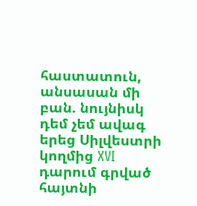հաստատուն, անսասան մի բան. նույնիսկ դեմ չեմ ավագ երեց Սիլվեստրի կողմից XVI դարում գրված հայտնի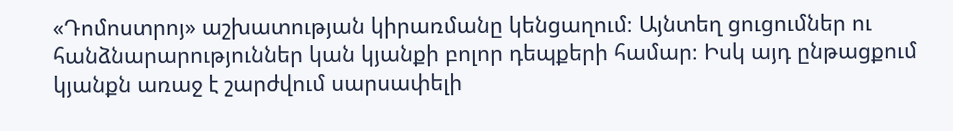«Դոմոստրոյ» աշխատության կիրառմանը կենցաղում։ Այնտեղ ցուցումներ ու հանձնարարություններ կան կյանքի բոլոր դեպքերի համար։ Իսկ այդ ընթացքում կյանքն առաջ է շարժվում սարսափելի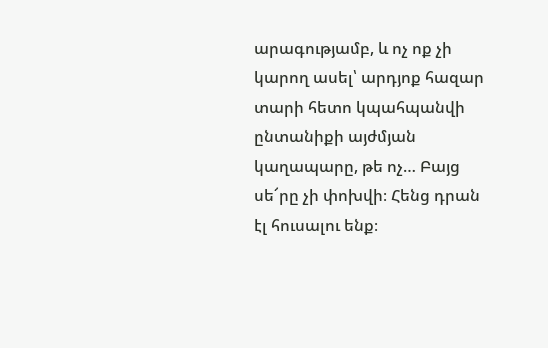արագությամբ, և ոչ ոք չի կարող ասել՝ արդյոք հազար տարի հետո կպահպանվի ընտանիքի այժմյան կաղապարը, թե ոչ… Բայց սե՜րը չի փոխվի։ Հենց դրան էլ հուսալու ենք։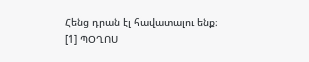Հենց դրան էլ հավատալու ենք։
[1] ՊՕՂՈՍ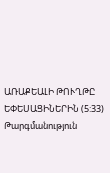ԱՌԱՔԵԱԼԻ ԹՈՒՂԹԸ ԵՓԵՍԱՑԻՆԵՐԻՆ (5:33)
Թարգմանություն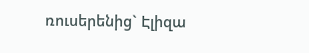ռուսերենից` Էլիզա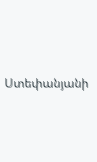Ստեփանյանի